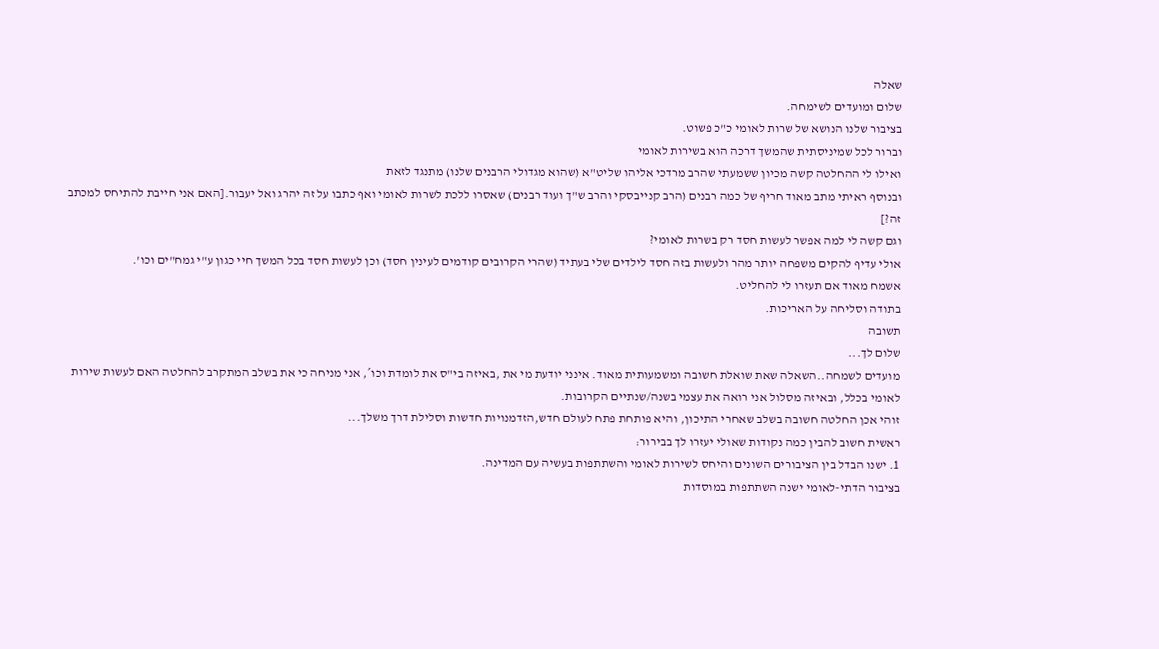שאלה
שלום ומועדים לשימחה.
בציבור שלנו הנושא של שרות לאומי כ"כ פשוט.
וברור לכל שמיניסתית שהמשך דרכה הוא בשירות לאומי
ואילו לי ההחלטה קשה מכיון ששמעתי שהרב מרדכי אליהו שליט"א (שהוא מגדולי הרבנים שלנו) מתנגד לזאת
ובנוסף ראיתי מתב מאוד חריף של כמה רבנים (הרב קנייבסקי והרב ש"ך ועוד רבנים) שאסרו ללכת לשרות לאומי ואף כתבו על זה יהרג ואל יעבור.[האם אני חייבת להתיחס למכתב זה?]
וגם קשה לי למה אפשר לעשות חסד רק בשרות לאומי?
אולי עדיף להקים משפחה יותר מהר ולעשות בזה חסד לילדים שלי בעתיד (שהרי הקרובים קודמים לעינין חסד) וכן לעשות חסד בכל המשך חיי כגון ע"י גמח"ים וכו'.
אשמח מאוד אם תעזרו לי להחליט.
בתודה וסליחה על האריכות.
תשובה
שלום לך...
מועדים לשמחה..השאלה שאת שואלת חשובה ומשמעותית מאוד. אינני יודעת מי את ,באיזה בי"ס את לומדת וכו´, אני מניחה כי את בשלב המתקרב להחלטה האם לעשות שירות לאומי בכלל, ובאיזה מסלול אני רואה את עצמי בשנה/שנתיים הקרובות.
זוהי אכן החלטה חשובה בשלב שאחרי התיכון, והיא פותחת פתח לעולם חדש,הזדמנויות חדשות וסלילת דרך משלך...
ראשית חשוב להבין כמה נקודות שאולי יעזרו לך בבירור:
1. ישנו הבדל בין הציבורים השונים והיחס לשירות לאומי והשתתפות בעשיה עם המדינה.
בציבור הדתי-לאומי ישנה השתתפות במוסדות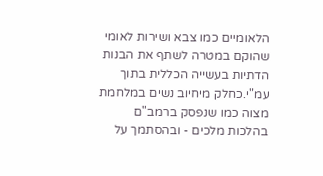הלאומיים כמו צבא ושירות לאומי שהוקם במטרה לשתף את הבנות הדתיות בעשייה הכללית בתוך עמ"י.כחלק מיחיוב נשים במלחמת מצוה כמו שנפסק ברמב"ם בהלכות מלכים - ובהסתמך על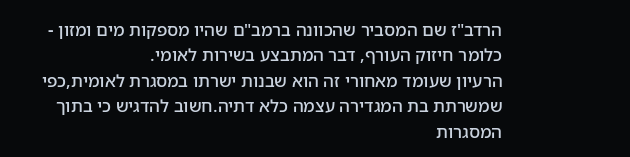הרדב"ז שם המסביר שהכוונה ברמב"ם שהיו מספקות מים ומזון - כלומר חיזוק העורף, דבר המתבצע בשירות לאומי.
הרעיון שעומד מאחורי זה הוא שבנות ישרתו במסגרת לאומית,כפי שמשרתת בת המגדירה עצמה כלא דתיה.חשוב להדגיש כי בתוך המסגרות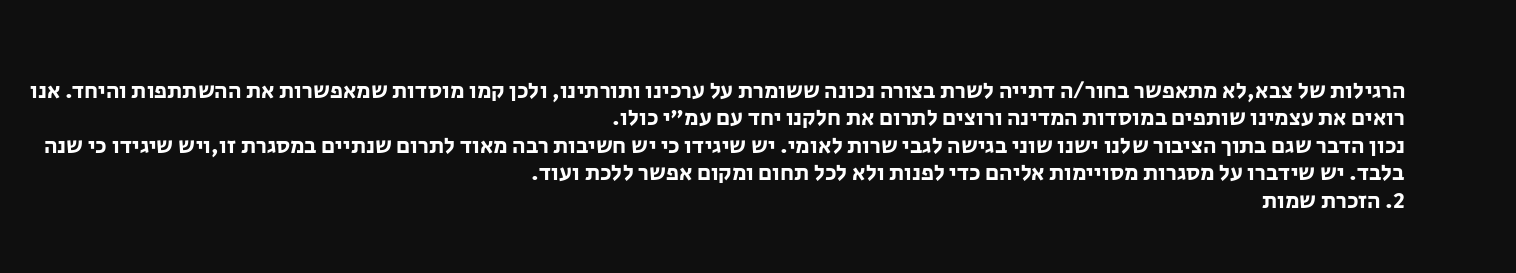הרגילות של צבא,לא מתאפשר בחור/ה דתייה לשרת בצורה נכונה ששומרת על ערכינו ותורתינו, ולכן קמו מוסדות שמאפשרות את ההשתתפות והיחד. אנו רואים את עצמינו שותפים במוסדות המדינה ורוצים לתרום את חלקנו יחד עם עמ"י כולו.
נכון הדבר שגם בתוך הציבור שלנו ישנו שוני בגישה לגבי שרות לאומי. יש שיגידו כי יש חשיבות רבה מאוד לתרום שנתיים במסגרת זו,ויש שיגידו כי שנה בלבד. יש שידברו על מסגרות מסויימות אליהם כדי לפנות ולא לכל תחום ומקום אפשר ללכת ועוד.
2. הזכרת שמות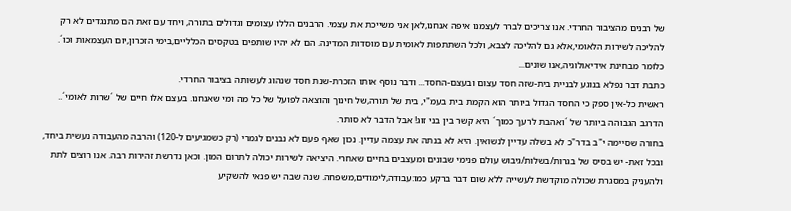של רבנים מהציבור החרדי. אנו צריכים לברר לעצמנו איפה אנחנו,לאן אני משייכת את עצמי. הרבנים הללו עצומים וגדולים בתורה, ויחד עם זאת הם מתנגדים לא רק להליכה לשירות הלאומי,אלא גם להליכה לצבא, ולכל השתתפות לאומית עם מוסדות המדינה. הם לא יהיו שותפים בטקסים הכלליים,בימי הזכרון,יום העצמאות וכו´. כלומר מבחינת אידיאולוגיה,אנו שונים...
כתבת דבר נפלא בנוגע לבניית בית-שזה חסד עצום ובעצם-החסד... ודבר נוסף אותו הזכרת-שנת חסד שנהוג לעשותה בציבור החרדי.
ראשית כל-אין ספק כי החסד הגדול ביותר הוא הקמת בית בעמ"י, בית של תורה,של חינוך והוצאה לפועל של כל מה ומי שאנחנו. בעצם אלו חיים של ´שרות לאומי´.. הדרגב הגבוהה ביותר של ´ואהבת לרעך כמוך´ היא קשר בין בני זוג! אבל הדבר לא סותר.
בחורה שסיימה י"ב בדר"כ לא בשלה עדיין לנשואין. היא לא בנתה את עצמה עדיין. נכון שאף פעם לא נבנים לגמרי (רק כשמגיעים ל-120) והרבה מהעבודה נעשית ביחד, ובכל זאת- יש בסיס של בגרות/בשלות/גיבוש עולם פנימי שבונים ומעצבים בחיים שאחרי. היציאה לשירות יכולה לתרום המון. וכאן נדרשת זהירות רבה. אנו רוצים לתת ולהעניק במסגרת שכולה מוקדשת לעשייה ללא שום דבר ברקע כמו:עבודה,לימודים,משפחה. שנה שבה יש פנאי להשקיע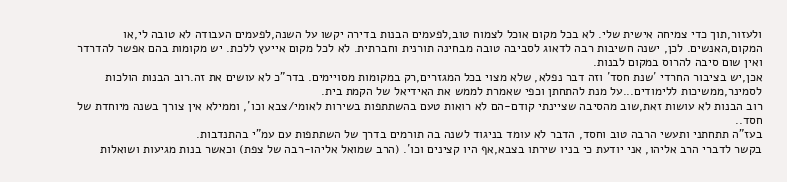ולעזור,תוך כדי צמיחה אישית שלי. לא בכל מקום אוכל לצמוח טוב,לפעמים הבנות בדירה יקשו על השנה,לפעמים העבודה לא טובה לי,או המקום,האנשים. לכן, ישנה חשיבות רבה לדאוג לסביבה טובה מבחינה תורנית וחברתית. לא לכל מקום אייעץ ללכת. יש מקומות בהם אפשר להדרדר ואין שום סיבה להרוס במקום לבנות.
אכן,יש בציבור החרדי ´שנת חסד´ וזה דבר נפלא, שלא מצוי בכל המגזרים,רק במקומות מסויימים. בדר"כ לא עושים את זה.רוב הבנות הולכות לסמינר,ממשיכות ללימודים...על מנת להתחתן וכפי שאמרת לממש את האידיאל של הקמת בית.
רוב הבנות לא עושות זאת,שוב מהסיבה שציינתי קודם-הם לא רואות טעם בהשתתפות בשירות לאומי/צבא וכו´, וממילא אין צורך בשנה מיוחדת של חסד..
בעז"ה תתחתני ותעשי הרבה טוב וחסד, הדבר לא עומד בניגוד לשנה בה תורמים בדרך של השתתפות עם עמ"י בהתנדבות.
בקשר לדברי הרב אליהו, אני יודעת כי בניו שירתו בצבא,אף היו קצינים וכו´. (הרב שמואל אליהו-רבה של צפת) וכאשר בנות מגיעות ושואלות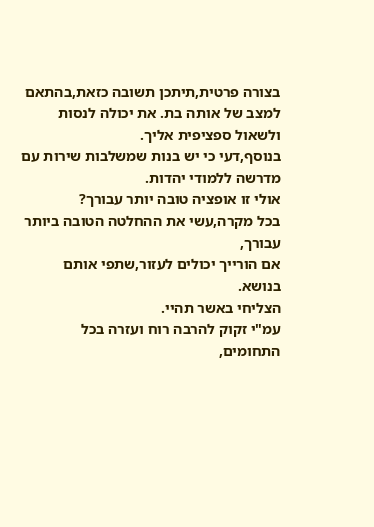בצורה פרטית,תיתכן תשובה כזאת,בהתאם למצב של אותה בת. את יכולה לנסות ולשאול ספציפית אליך.
בנוסף,דעי כי יש בנות שמשלבות שירות עם מדרשה ללמודי יהדות.
אולי זו אופציה טובה יותר עבורך?
בכל מקרה,עשי את ההחלטה הטובה ביותר עבורך,
אם הורייך יכולים לעזור,שתפי אותם בנושא.
הצליחי באשר תהיי.
עמ"י זקוק להרבה רוח ועזרה בכל התחומים,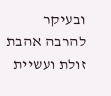ובעיקר להרבה אהבת זולת ועשיית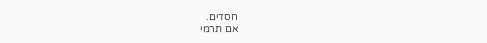חסדים.
אם תרמי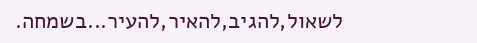לשאול,להגיב,להאיר,להעיר...בשמחה.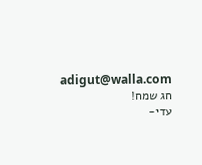adigut@walla.com
חג שמח!
עדי-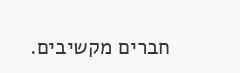חברים מקשיבים.